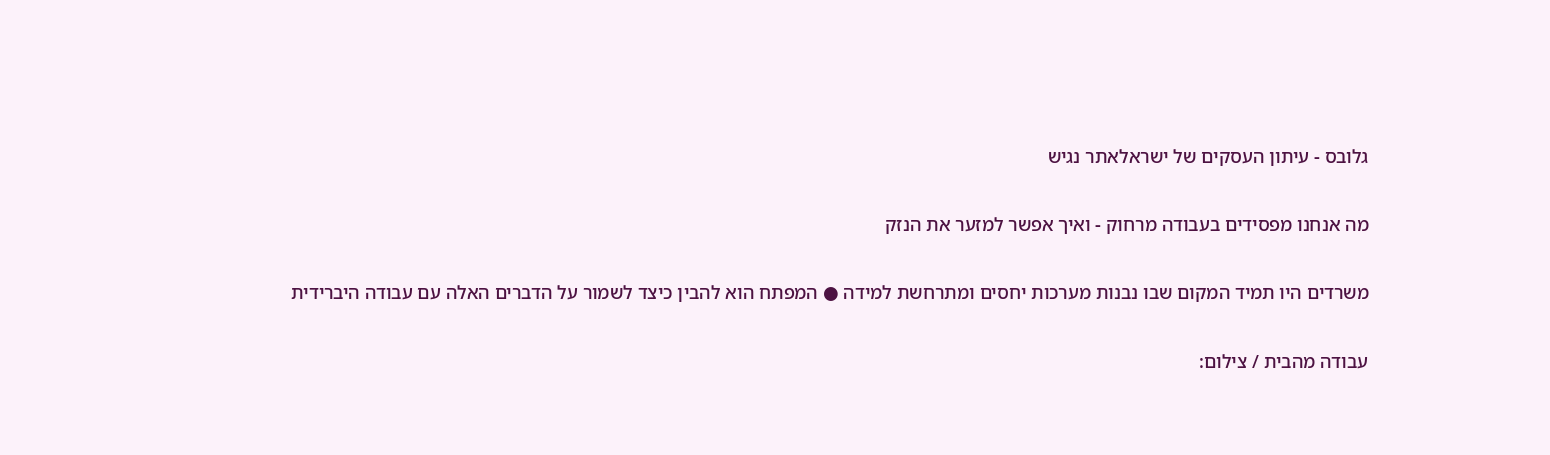גלובס - עיתון העסקים של ישראלאתר נגיש

מה אנחנו מפסידים בעבודה מרחוק - ואיך אפשר למזער את הנזק

משרדים היו תמיד המקום שבו נבנות מערכות יחסים ומתרחשת למידה ● המפתח הוא להבין כיצד לשמור על הדברים האלה עם עבודה היברידית

עבודה מהבית / צילום: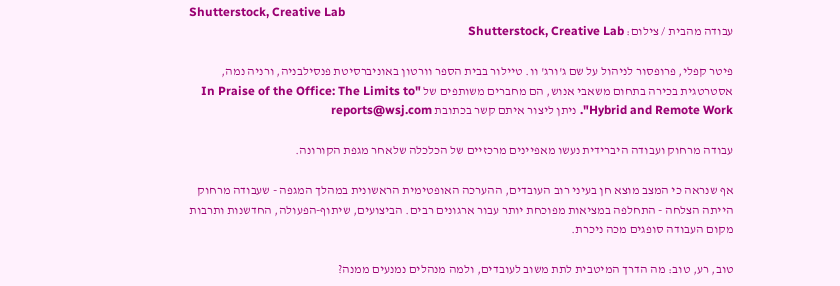Shutterstock, Creative Lab
עבודה מהבית / צילום: Shutterstock, Creative Lab

פיטר קפלי, פרופסור לניהול על שם ג'ורג' וו. טיילור בבית הספר וורטון באוניברסיטת פנסילבניה, ורניה נמה, אסטרטגית בכירה בתחום משאבי אנוש, הם מחברים משותפים של "In Praise of the Office: The Limits to Hybrid and Remote Work". ניתן ליצור איתם קשר בכתובת reports@wsj.com

עבודה מרחוק ועבודה היברידית נעשו מאפיינים מרכזיים של הכלכלה שלאחר מגפת הקורונה.

אף שנראה כי המצב מוצא חן בעיני רוב העובדים, ההערכה האופטימית הראשונית במהלך המגפה - שעבודה מרחוק הייתה הצלחה - התחלפה במציאות מפוכחת יותר עבור ארגונים רבים. הביצועים, שיתוף-הפעולה, החדשנות ותרבות מקום העבודה סופגים מכה ניכרת.

טוב, רע, טוב: מה הדרך המיטבית לתת משוב לעובדים, ולמה מנהלים נמנעים ממנה?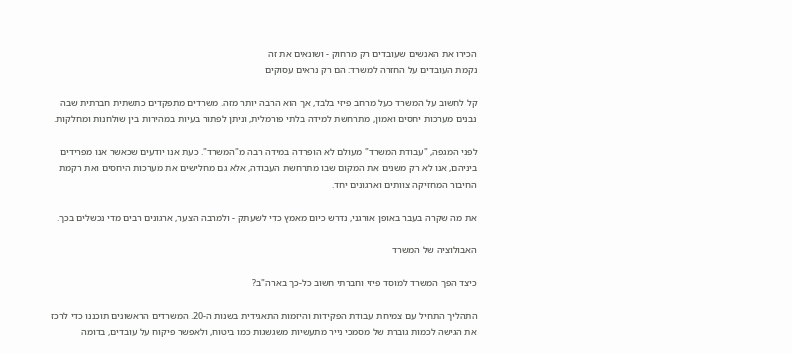הכירו את האנשים שעובדים רק מרחוק - ושונאים את זה
נקמת העובדים על החזרה למשרד: הם רק נראים עסוקים

קל לחשוב על המשרד כעל מרחב פיזי בלבד, אך הוא הרבה יותר מזה. משרדים מתפקדים כתשתית חברתית שבה נבנים מערכות יחסים ואמון, מתרחשת למידה בלתי פורמלית, וניתן לפתור בעיות במהירות בין שולחנות ומחלקות.

לפני המגפה, "עבודת המשרד" מעולם לא הופרדה במידה רבה מ"המשרד". כעת אנו יודעים שכאשר אנו מפרידים ביניהם, אנו לא רק משנים את המקום שבו מתרחשת העבודה, אלא גם מחלישים את מערכות היחסים ואת רקמת החיבור המחזיקה צוותים וארגונים יחד.

את מה שקרה בעבר באופן אורגני, נדרש כיום מאמץ כדי לשעתק - ולמרבה הצער, ארגונים רבים מדי נכשלים בכך.

האבולוציה של המשרד

כיצד הפך המשרד למוסד פיזי וחברתי חשוב כל-כך בארה"ב?

התהליך התחיל עם צמיחת עבודת הפקידות והיזמות התאגידית בשנות ה-20. המשרדים הראשונים תוכננו כדי לרכז את הגישה לכמות גוברת של מסמכי נייר מתעשיות משגשגות כמו ביטוח, ולאפשר פיקוח על עובדים, בדומה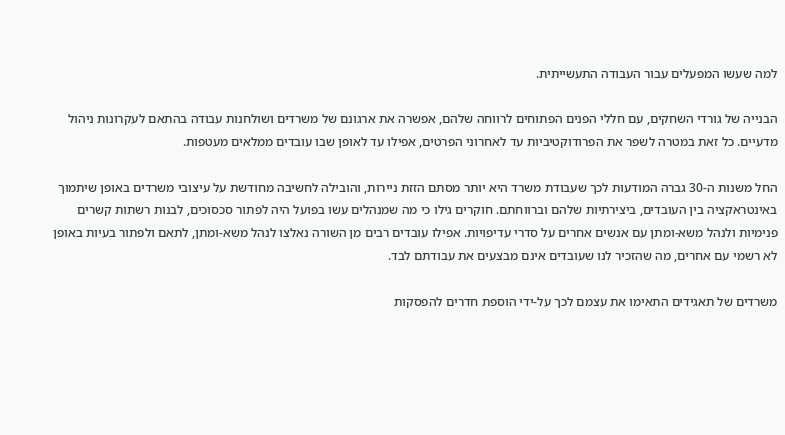למה שעשו המפעלים עבור העבודה התעשייתית.

הבנייה של גורדי השחקים, עם חללי הפנים הפתוחים לרווחה שלהם, אפשרה את ארגונם של משרדים ושולחנות עבודה בהתאם לעקרונות ניהול מדעיים. כל זאת במטרה לשפר את הפרודוקטיביות עד לאחרוני הפרטים, אפילו עד לאופן שבו עובדים ממלאים מעטפות.

החל משנות ה-30 גברה המודעות לכך שעבודת משרד היא יותר מסתם הזזת ניירות, והובילה לחשיבה מחודשת על עיצובי משרדים באופן שיתמוך באינטראקציה בין העובדים, ביצירתיות שלהם וברווחתם. חוקרים גילו כי מה שמנהלים עשו בפועל היה לפתור סכסוכים, לבנות רשתות קשרים פנימיות ולנהל משא-ומתן עם אנשים אחרים על סדרי עדיפויות. אפילו עובדים רבים מן השורה נאלצו לנהל משא-ומתן, לתאם ולפתור בעיות באופן לא רשמי עם אחרים, מה שהזכיר לנו שעובדים אינם מבצעים את עבודתם לבד.

משרדים של תאגידים התאימו את עצמם לכך על-ידי הוספת חדרים להפסקות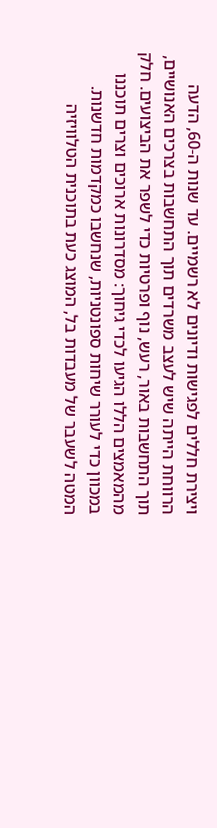ויצירת חללים לפגישות ודיונים לא רשמיים. עד שנות ה-60, הדעה הרווחת הייתה שיש לעצב משרדים תוך התחשבות בצרכים האנושיים, תוך התחשבות באור, רעש, נוף ופרטיות כדי לשפר את הביצועים. חלק מהמאמצים הללו הגיעו לכדי גיחוך: מסדרונות ארוכים וצרים תוכננו במכוון כדי לעורר שיחות ספונטניות, שנחשבו כמקדמות חדשנות. המטה לשעבר של מעבדות בל, המוצג כעת בתוכנית הטלוויזיה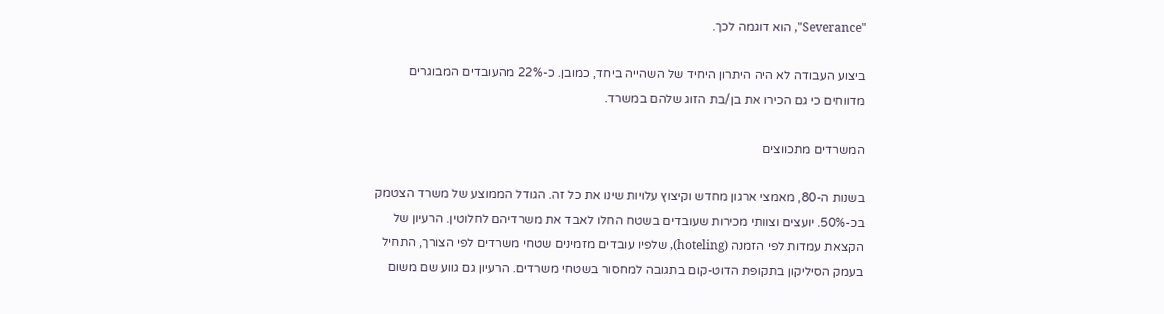"Severance", הוא דוגמה לכך.

ביצוע העבודה לא היה היתרון היחיד של השהייה ביחד, כמובן. כ-22% מהעובדים המבוגרים מדווחים כי גם הכירו את בן/בת הזוג שלהם במשרד.

המשרדים מתכווצים

בשנות ה-80, מאמצי ארגון מחדש וקיצוץ עלויות שינו את כל זה. הגודל הממוצע של משרד הצטמק בכ-50%. יועצים וצוותי מכירות שעובדים בשטח החלו לאבד את משרדיהם לחלוטין. הרעיון של הקצאת עמדות לפי הזמנה (hoteling), שלפיו עובדים מזמינים שטחי משרדים לפי הצורך, התחיל בעמק הסיליקון בתקופת הדוט-קום בתגובה למחסור בשטחי משרדים. הרעיון גם גווע שם משום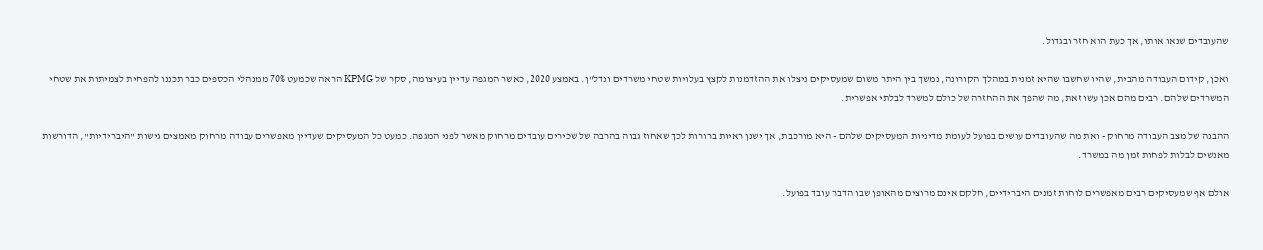שהעובדים שנאו אותו, אך כעת הוא חזר ובגדול.

ואכן, קידום העבודה מהבית, שהיו שחשבו שהיא זמנית במהלך הקורונה, נמשך בין היתר משום שמעסיקים ניצלו את ההזדמנות לקצץ בעלויות שטחי משרדים ונדל"ן. באמצע 2020, כאשר המגפה עדיין בעיצומה, סקר של KPMG הראה שכמעט 70% ממנהלי הכספים כבר תכננו להפחית לצמיתות את שטחי המשרדים שלהם. רבים מהם אכן עשו זאת, מה שהפך את ההחזרה של כולם למשרד לבלתי אפשרית.

ההבנה של מצב העבודה מרחוק - ואת מה שהעובדים עושים בפועל לעומת מדיניות המעסיקים שלהם - היא מורכבת, אך ישנן ראיות ברורות לכך שאחוז גבוה בהרבה של שכירים עובדים מרחוק מאשר לפני המגפה. כמעט כל המעסיקים שעדיין מאפשרים עבודה מרחוק מאמצים גישות "היברידיות", הדורשות מאנשים לבלות לפחות זמן מה במשרד.

אולם אף שמעסיקים רבים מאפשרים לוחות זמנים היברידיים, חלקם אינם מרוצים מהאופן שבו הדבר עובד בפועל.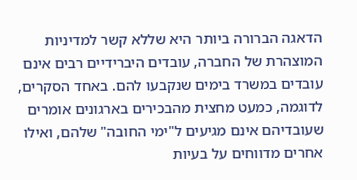הדאגה הברורה ביותר היא שללא קשר למדיניות המוצהרת של החברה, עובדים היברידיים רבים אינם עובדים במשרד בימים שנקבעו להם. באחד הסקרים, לדוגמה, כמעט מחצית מהבכירים בארגונים אומרים שעובדיהם אינם מגיעים ל"ימי החובה" שלהם, ואילו אחרים מדווחים על בעיות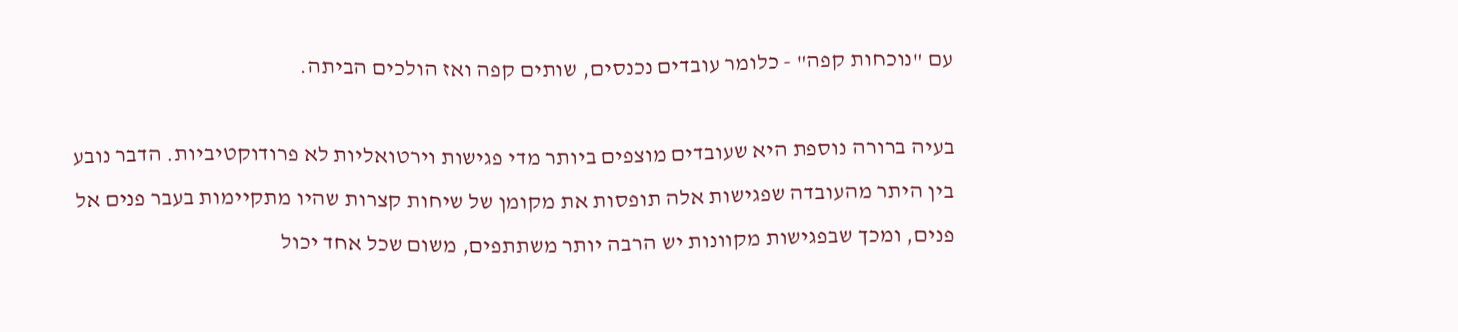עם "נוכחות קפה" - כלומר עובדים נכנסים, שותים קפה ואז הולכים הביתה.

בעיה ברורה נוספת היא שעובדים מוצפים ביותר מדי פגישות וירטואליות לא פרודוקטיביות. הדבר נובע בין היתר מהעובדה שפגישות אלה תופסות את מקומן של שיחות קצרות שהיו מתקיימות בעבר פנים אל פנים, ומכך שבפגישות מקוונות יש הרבה יותר משתתפים, משום שכל אחד יכול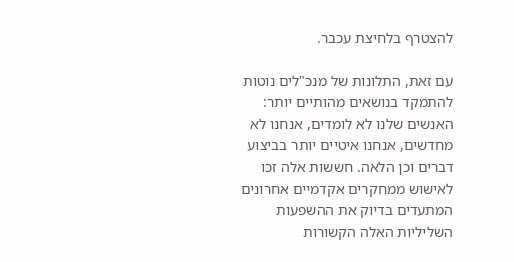להצטרף בלחיצת עכבר.

עם זאת, התלונות של מנכ"לים נוטות להתמקד בנושאים מהותיים יותר: האנשים שלנו לא לומדים, אנחנו לא מחדשים, אנחנו איטיים יותר בביצוע דברים וכן הלאה. חששות אלה זכו לאישוש ממחקרים אקדמיים אחרונים המתעדים בדיוק את ההשפעות השליליות האלה הקשורות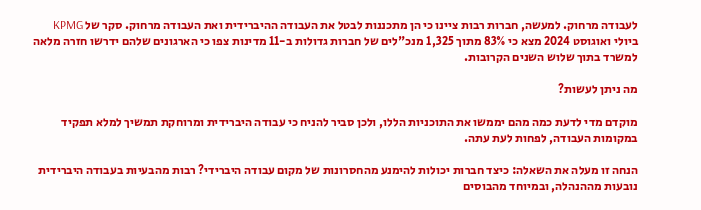לעבודה מרחוק. למעשה, חברות רבות ציינו כי הן מתכננות לבטל את העבודה ההיברידית ואת העבודה מרחוק. סקר של KPMG ביולי ואוגוסט 2024 מצא כי 83% מתוך 1,325 מנכ"לים של חברות גדולות ב-11 מדינות צפו כי הארגונים שלהם ידרשו חזרה מלאה למשרד בתוך שלוש השנים הקרובות.

מה ניתן לעשות?

מוקדם מדי לדעת כמה מהם יממשו את התוכניות הללו, ולכן סביר להניח כי עבודה היברידית ומרוחקת תמשיך למלא תפקיד במקומות העבודה, לפחות לעת עתה.

הנחה זו מעלה את השאלה: כיצד חברות יכולות להימנע מהחסרונות של מקום עבודה היברידי? רבות מהבעיות בעבודה היברידית נובעות מההנהלה, ובמיוחד מהבוסים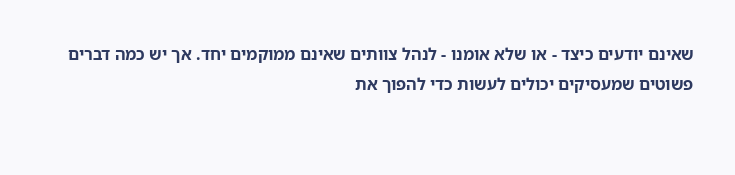שאינם יודעים כיצד - או שלא אומנו - לנהל צוותים שאינם ממוקמים יחד. אך יש כמה דברים פשוטים שמעסיקים יכולים לעשות כדי להפוך את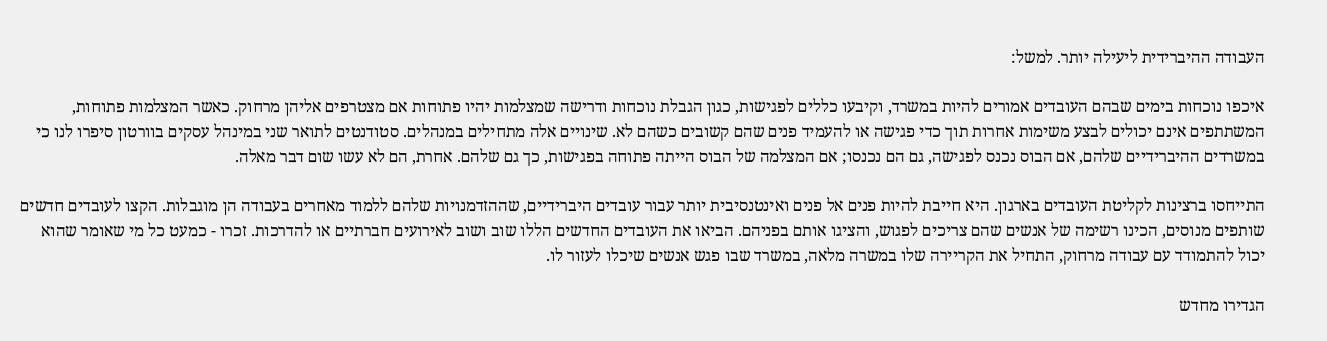העבודה ההיברידית ליעילה יותר. למשל:

איכפו נוכחות בימים שבהם העובדים אמורים להיות במשרד, וקיבעו כללים לפגישות, כגון הגבלת נוכחות ודרישה שמצלמות יהיו פתוחות אם מצטרפים אליהן מרחוק. כאשר המצלמות פתוחות, המשתתפים אינם יכולים לבצע משימות אחרות תוך כדי פגישה או להעמיד פנים שהם קשובים כשהם לא. שינויים אלה מתחילים במנהלים. סטודנטים לתואר שני במינהל עסקים בוורטון סיפרו לנו כי במשרדים ההיברידיים שלהם, אם הבוס נכנס לפגישה, גם הם נכנסו; אם המצלמה של הבוס הייתה פתוחה בפגישות, כך גם שלהם. אחרת, הם לא עשו שום דבר מאלה.

התייחסו ברצינות לקליטת העובדים בארגון. היא חייבת להיות פנים אל פנים ואינטנסיבית יותר עבור עובדים היברידיים, שההזדמנויות שלהם ללמוד מאחרים בעבודה הן מוגבלות. הקצו לעובדים חדשים שותפים מנוסים, הכינו רשימה של אנשים שהם צריכים לפגוש, והציגו אותם בפניהם. הביאו את העובדים החדשים הללו שוב ושוב לאירועים חברתיים או להדרכות. זכרו - כמעט כל מי שאומר שהוא יכול להתמודד עם עבודה מרחוק, התחיל את הקריירה שלו במשרה מלאה, במשרד שבו פגש אנשים שיכלו לעזור לו.

הגדירו מחדש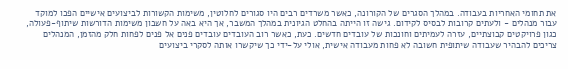את תחומי האחריות בעבודה. במהלך הסגרים של הקורונה, כאשר משרדים רבים היו סגורים לחלוטין, משימות הקשורות לביצועים אישיים הפכו למוקד עבור מנהלים - ולעתים קרובות לבסיס לקידום. גישה זו הייתה בהחלט הגיונית במהלך המשבר, אך היא באה על חשבון משימות הדורשות שיתוף-פעולה, כגון פרויקטים קבוצתיים, עזרה לעמיתים וחונכות של עובדים חדשים. כעת, כאשר רוב העובדים עובדים פנים אל פנים לפחות חלק מהזמן, המנהלים צריכים להבהיר שעבודה שיתופית חשובה לא פחות מעבודה אישית, אולי על-ידי כך שיקשרו אותה לסקרי ביצועים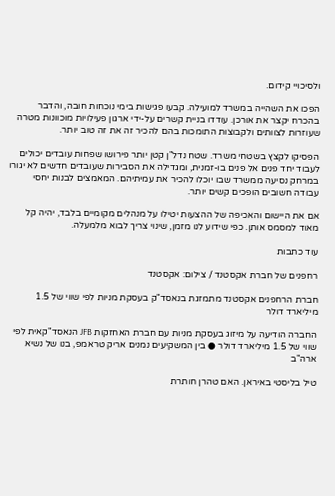ולסיכויי קידום.

הפכו את השהייה במשרד למועילה. קבעו פגישות בימי נוכחות חובה, והדבר בהכרח יקצר את אורכן. עודדו בניית קשרים על-ידי ארגון פעילויות מוכוונות מטרה שעוזרות לצוותים ולקבוצות התומכות בהם להכיר זה את זה טוב יותר.

הפסיקו לקצץ בשטחי משרד. שטח נדל"ן קטן יותר פירושו שפחות עובדים יכולים לעבוד יחד פנים אל פנים בו-זמנית, ומגדילה את הסבירות שעובדים חדשים לא יגורו במרחק נסיעה ממשרד שבו יוכלו להכיר את עמיתיהם. המאמצים לבנות יחסי עבודה חשובים הופכים קשים יותר.

אם את היישום והאכיפה של ההצעות יטילו על מנהלים מקומיים בלבד, יהיה קל מאוד למסמס אותן. כפי שידוע לנו מזמן, שינוי צריך לבוא מלמעלה.

עוד כתבות

רחפנים של חברת אקסטנד / צילום: אקסטנד

חברת הרחפנים אקסטנד מתמזגת בנאסד"ק בעסקת מניות לפי שווי של 1.5 מיליארד דולר

החברה הודיעה על מיזוג בעסקת מניות עם חברת האחזקות JFB הנאסד"קאית לפי שווי של 1.5 מיליארד דולר ● בין המשקיעים נמנים אריק טראמפ, בנו של נשיא ארה"ב

טיל בליסטי באיראן. האם טהרן חותרת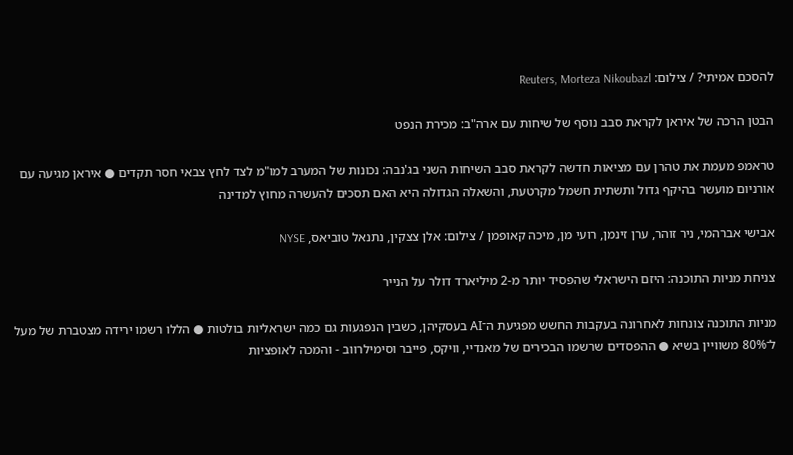להסכם אמיתי? / צילום: Reuters, Morteza Nikoubazl

הבטן הרכה של איראן לקראת סבב נוסף של שיחות עם ארה"ב: מכירת הנפט

טראמפ מעמת את טהרן עם מציאות חדשה לקראת סבב השיחות השני בג'נבה: נכונות של המערב למו"מ לצד לחץ צבאי חסר תקדים ● איראן מגיעה עם אורניום מועשר בהיקף גדול ותשתית חשמל מקרטעת, והשאלה הגדולה היא האם תסכים להעשרה מחוץ למדינה

אבישי אברהמי, ניר זוהר, ערן זינמן, רועי מן, מיכה קאופמן / צילום: אלן צצקין, נתנאל טוביאס, NYSE

צניחת מניות התוכנה: היזם הישראלי שהפסיד יותר מ-2 מיליארד דולר על הנייר

מניות התוכנה צונחות לאחרונה בעקבות החשש מפגיעת ה־AI בעסקיהן, כשבין הנפגעות גם כמה ישראליות בולטות ● הללו רשמו ירידה מצטברת של מעל ל־80% משוויין בשיא ● ההפסדים שרשמו הבכירים של מאנדיי, וויקס, פייבר וסימילרווב - והמכה לאופציות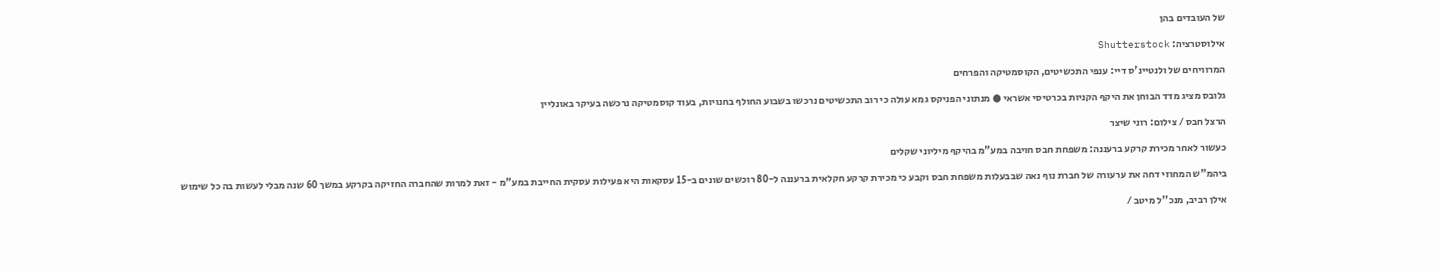של העובדים בהן

אילוסטרציה: Shutterstock

המרוויחים של ולנטיינ'ס דיי: ענפי התכשיטים, הקוסמטיקה והפרחים

גלובס מציג מדד הבוחן את היקף הקניות בכרטיסי אשראי ● מנתוני הפניקס גמא עולה כי רוב התכשיטים נרכשו בשבוע החולף בחנויות, בעוד קוסמטיקה נרכשה בעיקר באונליין

הרצל חבס / צילום: רוני שיצר

כעשור לאחר מכירת קרקע ברעננה: משפחת חבס חויבה במע"מ בהיקף מיליוני שקלים

ביהמ"ש המחוזי דחה את ערעורה של חברת נוף נאה שבבעלות משפחת חבס וקבע כי מכירת קרקע חקלאית ברעננה ל-80 רוכשים שונים ב-15 עסקאות היא פעילות עסקית החייבת במע"מ - זאת למרות שהחברה החזיקה בקרקע במשך 60 שנה מבלי לעשות בה כל שימוש

אילן רביב, מנכ''ל מיטב /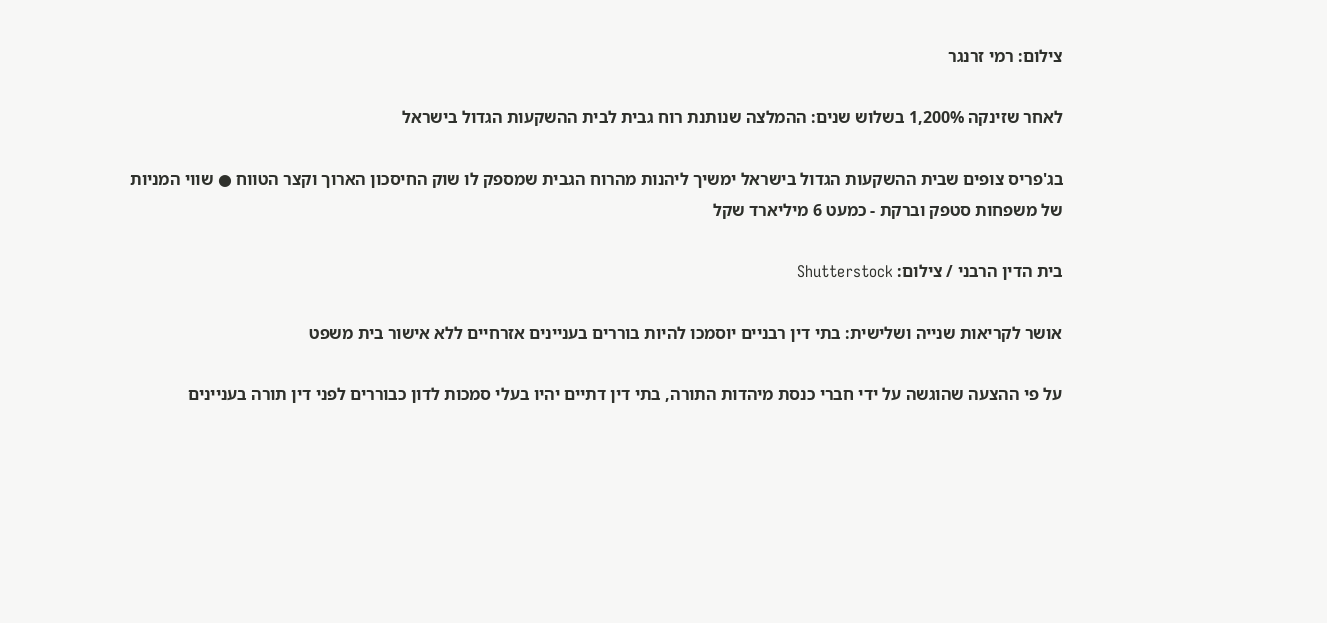צילום: רמי זרנגר

לאחר שזינקה 1,200% בשלוש שנים: ההמלצה שנותנת רוח גבית לבית ההשקעות הגדול בישראל

בג'פריס צופים שבית ההשקעות הגדול בישראל ימשיך ליהנות מהרוח הגבית שמספק לו שוק החיסכון הארוך וקצר הטווח ● שווי המניות של משפחות סטפק וברקת - כמעט 6 מיליארד שקל

בית הדין הרבני / צילום: Shutterstock

אושר לקריאות שנייה ושלישית: בתי דין רבניים יוסמכו להיות בוררים בעניינים אזרחיים ללא אישור בית משפט

על פי ההצעה שהוגשה על ידי חברי כנסת מיהדות התורה, בתי דין דתיים יהיו בעלי סמכות לדון כבוררים לפני דין תורה בעניינים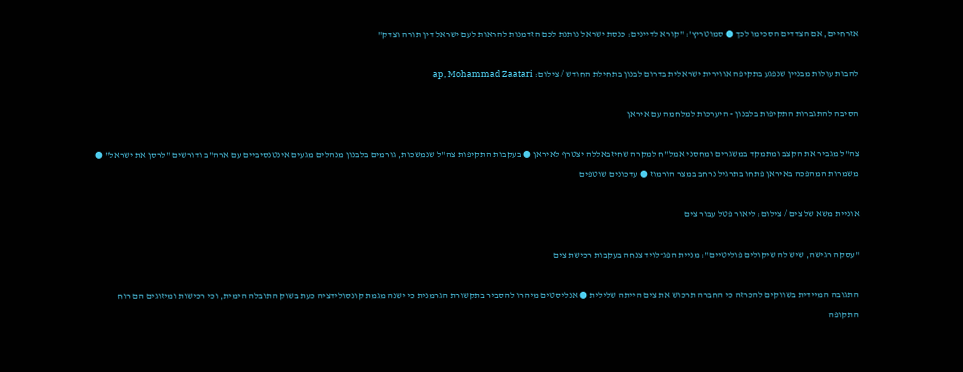אזרחיים, אם הצדדים הסכימו לכך ● סמוטריץ': "קורא לדיינים: כנסת ישראל נותנת לכם הזדמנות להראות לעם ישראל דין תורה וצדק"

להבות עולות מבניין שנפגע בתקיפה אווירית ישראלית בדרום לבנון בתחילת החודש / צילום: ap, Mohammad Zaatari

הסיבה להתגברות התקיפות בלבנון - היערכות למלחמה עם איראן

צה"ל מגביר את הקצב ומתמקד במשגרים ומחסני אמל"ח למקרה שחיזבאללה יצטרף לאיראן ● בעקבות התקיפות צה"ל שנמשכות, גורמים בלבנון מנהלים מגעים אינטנסיביים עם ארה"ב ודורשים "לרסן את ישראל" ● משמרות המהפכה באיראן פתחו בתרגיל נרחב במצר הורמוז ● עדכונים שוטפים

אוניית משא של צים / צילום: ליאור פטל עבור צים

"עסקה רגישה, שיש לה שיקולים פוליטיים": מניית הפג־לויד צנחה בעקבות רכישת צים

התגובה המיידית בשווקים להכרזה כי החברה תרכוש את צים הייתה שלילית ● אנליסטים מיהרו להסביר בתקשורת הגרמנית כי ישנה מגמת קונסולידציה כעת בשוק התובלה הימית, וכי רכישות ומיזוגים הם רוח התקופה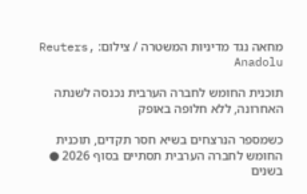מחאה נגד מדיניות המשטרה / צילום: Reuters, Anadolu

תוכנית החומש לחברה הערבית נכנסה לשנתה האחרונה, ללא חלופה באופק

כשמספר הנרצחים בשיא חסר תקדים, תוכנית החומש לחברה הערבית תסתיים בסוף 2026 ● בשנים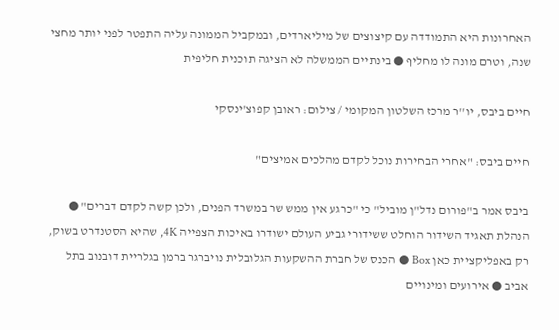האחרונות היא התמודדה עם קיצוצים של מיליארדים, ובמקביל הממונה עליה התפטר לפני יותר מחצי שנה, וטרם מונה לו מחליף ● בינתיים הממשלה לא הציגה תוכנית חליפית

חיים ביבס, יו''ר מרכז השלטון המקומי / צילום: ראובן קפוצ'ינסקי

חיים ביבס: "אחרי הבחירות נוכל לקדם מהלכים אמיצים"

ביבס אמר ב"פורום נדל"ן מוביל" כי "כרגע אין ממש שר במשרד הפנים, ולכן קשה לקדם דברים" ● הנהלת תאגיד השידור הוחלט ששידורי גביע העולם ישודרו באיכות הצפייה 4K, שהיא הסטנדרט בשוק, רק באפליקציית כאן Box ● הכנס של חברת ההשקעות הגלובלית נויברגר ברמן בגלריית דובנוב בתל אביב ● אירועים ומינויים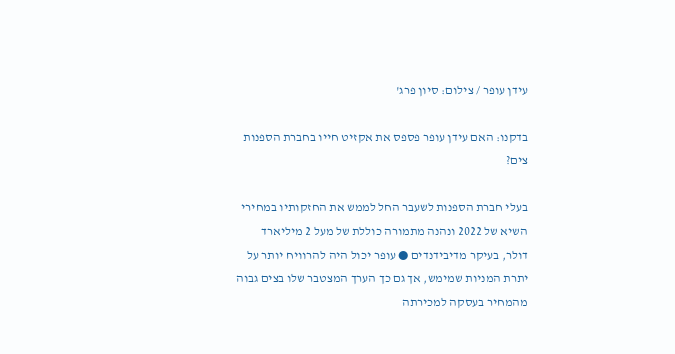עידן עופר / צילום: סיון פרג'

בדקנו: האם עידן עופר פספס את אקזיט חייו בחברת הספנות צים?

בעלי חברת הספנות לשעבר החל לממש את החזקותיו במחירי השיא של 2022 ונהנה מתמורה כוללת של מעל 2 מיליארד דולר, בעיקר מדיבידנדים ● עופר יכול היה להרוויח יותר על יתרת המניות שמימש, אך גם כך הערך המצטבר שלו בצים גבוה מהמחיר בעסקה למכירתה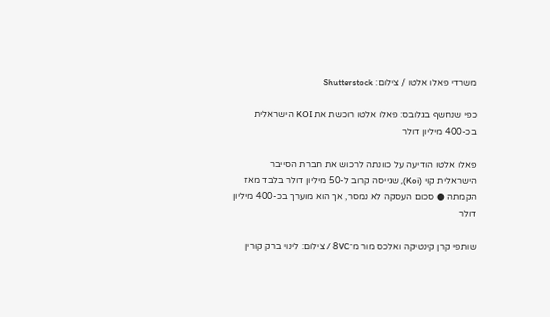משרדי פאלו אלטו / צילום: Shutterstock

כפי שנחשף בגלובס: פאלו אלטו רוכשת את KOI הישראלית בכ-400 מיליון דולר

פאלו אלטו הודיעה על כוונתה לרכוש את חברת הסייבר הישראלית קוי (Koi), שגייסה קרוב ל-50 מיליון דולר בלבד מאז הקמתה ● סכום העסקה לא נמסר, אך הוא מוערך בכ-400 מיליון דולר

שותפי קרן קינטיקה ואלכס מור מ־8VC / צילום: לינוי ברק קורין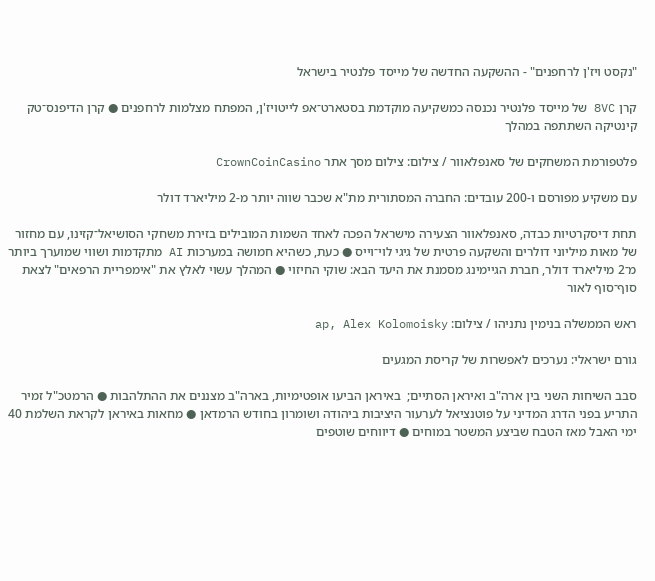"נקסט ויז'ן לרחפנים" - ההשקעה החדשה של מייסד פלנטיר בישראל

קרן 8VC של מייסד פלנטיר נכנסה כמשקיעה מוקדמת בסטארט־אפ לייטויז'ן, המפתח מצלמות לרחפנים ● קרן הדיפנס־טק קינטיקה השתתפה במהלך

פלטפורמת המשחקים של סאנפלאוור / צילום: צילום מסך אתר CrownCoinCasino

עם משקיע מפורסם ו-200 עובדים: החברה המסתורית מת"א שכבר שווה יותר מ-2 מיליארד דולר

תחת דיסקרטיות כבדה, סאנפלאוור הצעירה מישראל הפכה לאחד השמות המובילים בזירת משחקי הסושיאל־קזינו, עם מחזור של מאות מיליוני דולרים והשקעה פרטית של גיגי לוי־וייס ● כעת, כשהיא חמושה במערכות AI מתקדמות ושווי שמוערך ביותר מ־2 מיליארד דולר, חברת הגיימינג מסמנת את היעד הבא: שוקי החיזוי ● המהלך עשוי לאלץ את "אימפריית הרפאים" לצאת סוף־סוף לאור

ראש הממשלה בנימין נתניהו / צילום: ap, Alex Kolomoisky

גורם ישראלי: נערכים לאפשרות של קריסת המגעים

סבב השיחות השני בין ארה"ב ואיראן הסתיים;  באיראן הביעו אופטימיות, בארה"ב מצננים את ההתלהבות ● הרמטכ"ל זמיר התריע בפני הדרג המדיני על פוטנציאל לערעור היציבות ביהודה ושומרון בחודש הרמדאן ● מחאות באיראן לקראת השלמת 40 ימי האבל מאז הטבח שביצע המשטר במוחים ● דיווחים שוטפים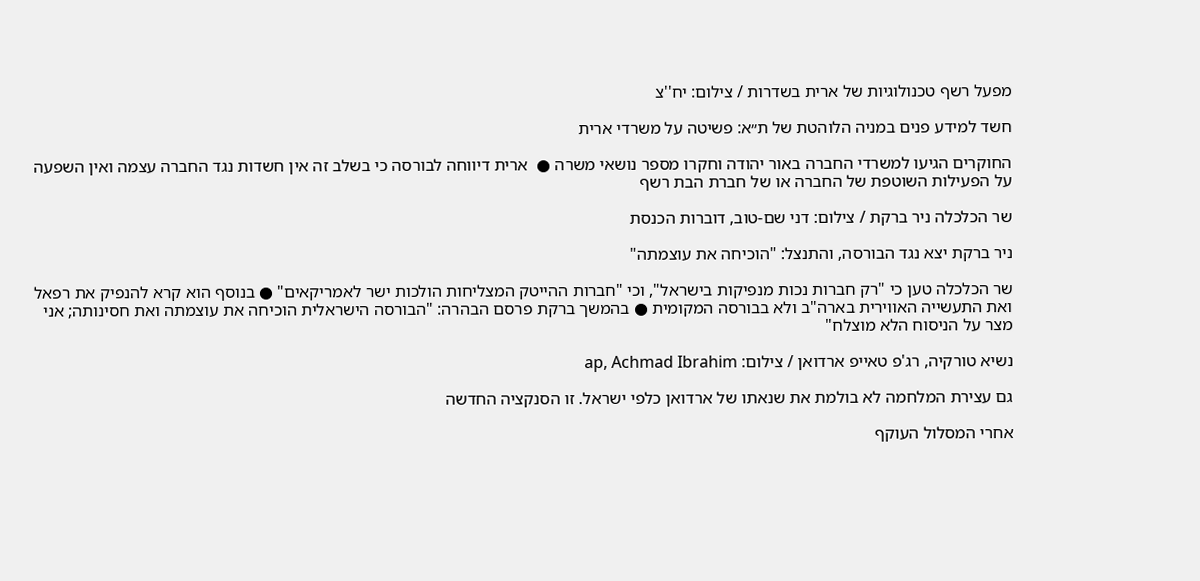מפעל רשף טכנולוגיות של ארית בשדרות / צילום: יח''צ

חשד למידע פנים במניה הלוהטת של ת״א: פשיטה על משרדי ארית

החוקרים הגיעו למשרדי החברה באור יהודה וחקרו מספר נושאי משרה ●  ארית דיווחה לבורסה כי בשלב זה אין חשדות נגד החברה עצמה ואין השפעה על הפעילות השוטפת של החברה או של חברת הבת רשף

שר הכלכלה ניר ברקת / צילום: דני שם-טוב, דוברות הכנסת

ניר ברקת יצא נגד הבורסה, והתנצל: "הוכיחה את עוצמתה"

שר הכלכלה טען כי "רק חברות נכות מנפיקות בישראל", וכי "חברות ההייטק המצליחות הולכות ישר לאמריקאים" ● בנוסף הוא קרא להנפיק את רפאל ואת התעשייה האווירית בארה"ב ולא בבורסה המקומית ● בהמשך ברקת פרסם הבהרה: "הבורסה הישראלית הוכיחה את עוצמתה ואת חסינותה; אני מצר על הניסוח הלא מוצלח"

נשיא טורקיה, רג'פ טאייפ ארדואן / צילום: ap, Achmad Ibrahim

גם עצירת המלחמה לא בולמת את שנאתו של ארדואן כלפי ישראל. זו הסנקציה החדשה

אחרי המסלול העוקף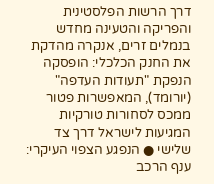דרך הרשות הפלסטינית והפריקה והטעינה מחדש בנמלים זרים, אנקרה מהדקת את החנק הכלכלי: הופסקה הנפקת "תעודות העדפה" (יורומד), המאפשרות פטור ממכס לסחורות טורקיות המגיעות לישראל דרך צד שלישי ● הנפגע הצפוי העיקרי: ענף הרכב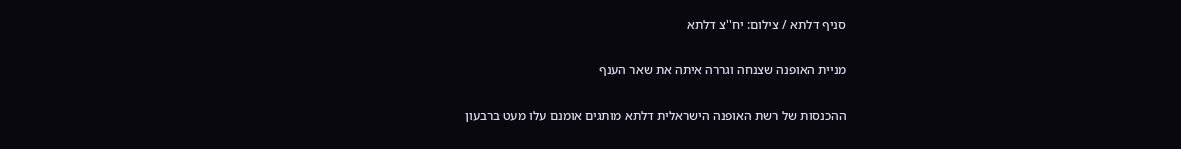סניף דלתא / צילום: יח''צ דלתא

מניית האופנה שצנחה וגררה איתה את שאר הענף

ההכנסות של רשת האופנה הישראלית דלתא מותגים אומנם עלו מעט ברבעון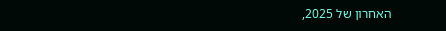האחרון של 2025,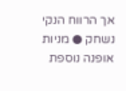אך הרווח הנקי נשחק ● מניות אופנה נוספת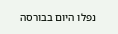נפלו היום בבורסה